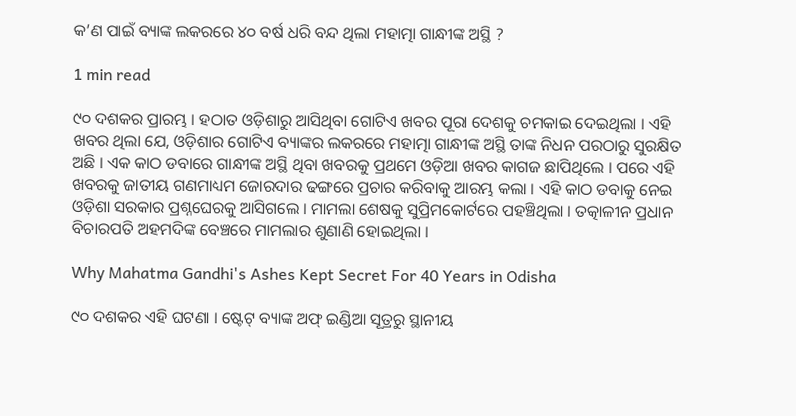କ’ଣ ପାଇଁ ବ୍ୟାଙ୍କ ଲକରରେ ୪୦ ବର୍ଷ ଧରି ବନ୍ଦ ଥିଲା ମହାତ୍ମା ଗାନ୍ଧୀଙ୍କ ଅସ୍ଥି ?

1 min read

୯୦ ଦଶକର ପ୍ରାରମ୍ଭ । ହଠାତ ଓଡ଼ିଶାରୁ ଆସିଥିବା ଗୋଟିଏ ଖବର ପୂରା ଦେଶକୁ ଚମକାଇ ଦେଇଥିଲା । ଏହି ଖବର ଥିଲା ଯେ, ଓଡ଼ିଶାର ଗୋଟିଏ ବ୍ୟାଙ୍କର ଲକରରେ ମହାତ୍ମା ଗାନ୍ଧୀଙ୍କ ଅସ୍ଥି ତାଙ୍କ ନିଧନ ପରଠାରୁ ସୁରକ୍ଷିତ ଅଛି । ଏକ କାଠ ଡବାରେ ଗାନ୍ଧୀଙ୍କ ଅସ୍ଥି ଥିବା ଖବରକୁ ପ୍ରଥମେ ଓଡ଼ିଆ ଖବର କାଗଜ ଛାପିଥିଲେ । ପରେ ଏହି ଖବରକୁ ଜାତୀୟ ଗଣମାଧ୍ୟମ ଜୋରଦାର ଢଙ୍ଗରେ ପ୍ରଚାର କରିବାକୁ ଆରମ୍ଭ କଲା । ଏହି କାଠ ଡବାକୁ ନେଇ ଓଡ଼ିଶା ସରକାର ପ୍ରଶ୍ନଘେରକୁ ଆସିଗଲେ । ମାମଲା ଶେଷକୁ ସୁପ୍ରିମକୋର୍ଟରେ ପହଞ୍ଚିଥିଲା । ତତ୍କାଳୀନ ପ୍ରଧାନ ବିଚାରପତି ଅହମଦିଙ୍କ ବେଞ୍ଚରେ ମାମଲାର ଶୁଣାଣି ହୋଇଥିଲା ।

Why Mahatma Gandhi's Ashes Kept Secret For 40 Years in Odisha

୯୦ ଦଶକର ଏହି ଘଟଣା । ଷ୍ଟେଟ୍ ବ୍ୟାଙ୍କ ଅଫ୍ ଇଣ୍ଡିଆ ସୂତ୍ରରୁ ସ୍ଥାନୀୟ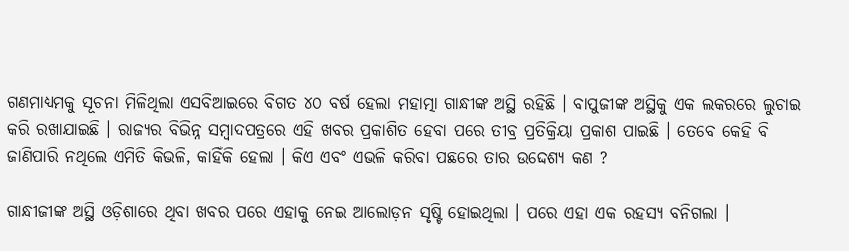ଗଣମାଧ୍ୟମକୁ ସୂଚନା ମିଳିଥିଲା ଏସବିଆଇରେ ବିଗତ ୪୦ ବର୍ଷ ହେଲା ମହାତ୍ମା ଗାନ୍ଧୀଙ୍କ ଅସ୍ଥି ରହିଛି । ବାପୁଜୀଙ୍କ ଅସ୍ଥିକୁ ଏକ ଲକରରେ ଲୁଚାଇ କରି ରଖାଯାଇଛି । ରାଜ୍ୟର ବିଭିନ୍ନ ସମ୍ବାଦପତ୍ରରେ ଏହି ଖବର ପ୍ରକାଶିତ ହେବା ପରେ ତୀବ୍ର ପ୍ରତିକ୍ରିୟା ପ୍ରକାଶ ପାଇଛି । ତେବେ କେହି ବି ଜାଣିପାରି ନଥିଲେ ଏମିତି କିଭଳି, କାହିଁକି ହେଲା । କିଏ ଏବଂ ଏଭଳି କରିବା ପଛରେ ତାର ଉଦ୍ଦେଶ୍ୟ କଣ ?

ଗାନ୍ଧୀଜୀଙ୍କ ଅସ୍ଥି ଓଡ଼ିଶାରେ ଥିବା ଖବର ପରେ ଏହାକୁ ନେଇ ଆଲୋଡ଼ନ ସୃଷ୍ଟି ହୋଇଥିଲା । ପରେ ଏହା ଏକ ରହସ୍ୟ ବନିଗଲା ।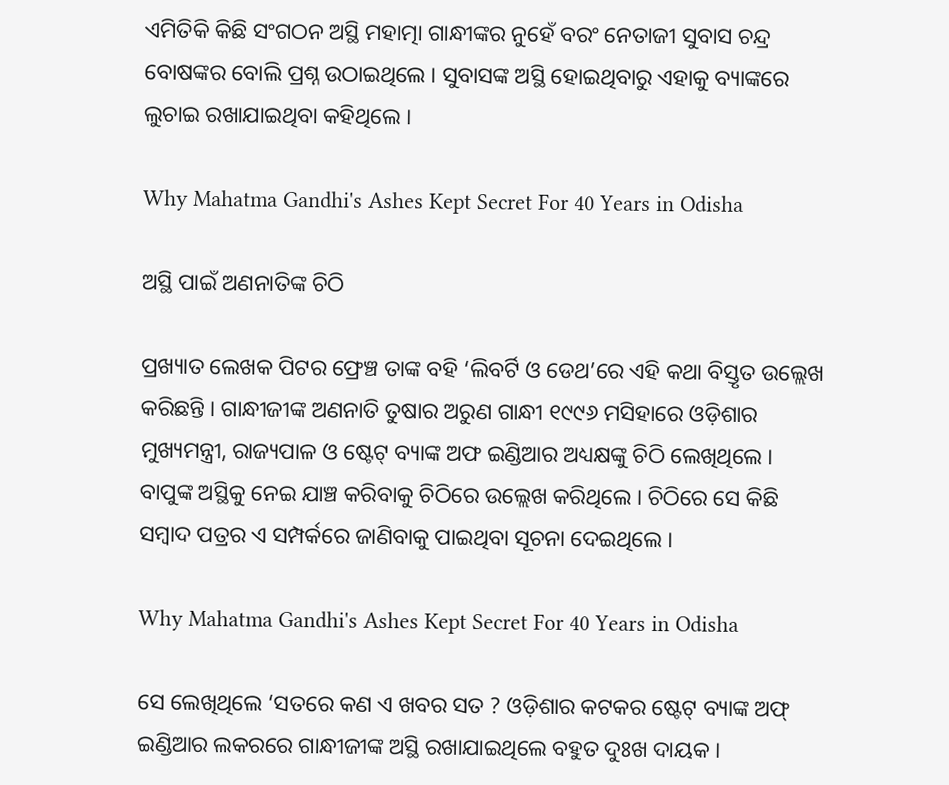ଏମିତିକି କିଛି ସଂଗଠନ ଅସ୍ଥି ମହାତ୍ମା ଗାନ୍ଧୀଙ୍କର ନୁହେଁ ବରଂ ନେତାଜୀ ସୁବାସ ଚନ୍ଦ୍ର ବୋଷଙ୍କର ବୋଲି ପ୍ରଶ୍ନ ଉଠାଇଥିଲେ । ସୁବାସଙ୍କ ଅସ୍ଥି ହୋଇଥିବାରୁ ଏହାକୁ ବ୍ୟାଙ୍କରେ ଲୁଚାଇ ରଖାଯାଇଥିବା କହିଥିଲେ ।

Why Mahatma Gandhi's Ashes Kept Secret For 40 Years in Odisha

ଅସ୍ଥି ପାଇଁ ଅଣନାତିଙ୍କ ଚିଠି

ପ୍ରଖ୍ୟାତ ଲେଖକ ପିଟର ଫ୍ରେଞ୍ଚ ତାଙ୍କ ବହି ‘ଲିବର୍ଟି ଓ ଡେଥ’ରେ ଏହି କଥା ବିସ୍ତୃତ ଉଲ୍ଲେଖ କରିଛନ୍ତି । ଗାନ୍ଧୀଜୀଙ୍କ ଅଣନାତି ତୁଷାର ଅରୁଣ ଗାନ୍ଧୀ ୧୯୯୬ ମସିହାରେ ଓଡ଼ିଶାର ମୁଖ୍ୟମନ୍ତ୍ରୀ, ରାଜ୍ୟପାଳ ଓ ଷ୍ଟେଟ୍ ବ୍ୟାଙ୍କ ଅଫ ଇଣ୍ଡିଆର ଅଧ୍ୟକ୍ଷଙ୍କୁ ଚିଠି ଲେଖିଥିଲେ । ବାପୁଙ୍କ ଅସ୍ଥିକୁ ନେଇ ଯାଞ୍ଚ କରିବାକୁ ଚିଠିରେ ଉଲ୍ଲେଖ କରିଥିଲେ । ଚିଠିରେ ସେ କିଛି ସମ୍ବାଦ ପତ୍ରର ଏ ସମ୍ପର୍କରେ ଜାଣିବାକୁ ପାଇଥିବା ସୂଚନା ଦେଇଥିଲେ ।

Why Mahatma Gandhi's Ashes Kept Secret For 40 Years in Odisha

ସେ ଲେଖିଥିଲେ ‘ସତରେ କଣ ଏ ଖବର ସତ ? ଓଡ଼ିଶାର କଟକର ଷ୍ଟେଟ୍ ବ୍ୟାଙ୍କ ଅଫ୍ ଇଣ୍ଡିଆର ଲକରରେ ଗାନ୍ଧୀଜୀଙ୍କ ଅସ୍ଥି ରଖାଯାଇଥିଲେ ବହୁତ ଦୁଃଖ ଦାୟକ ।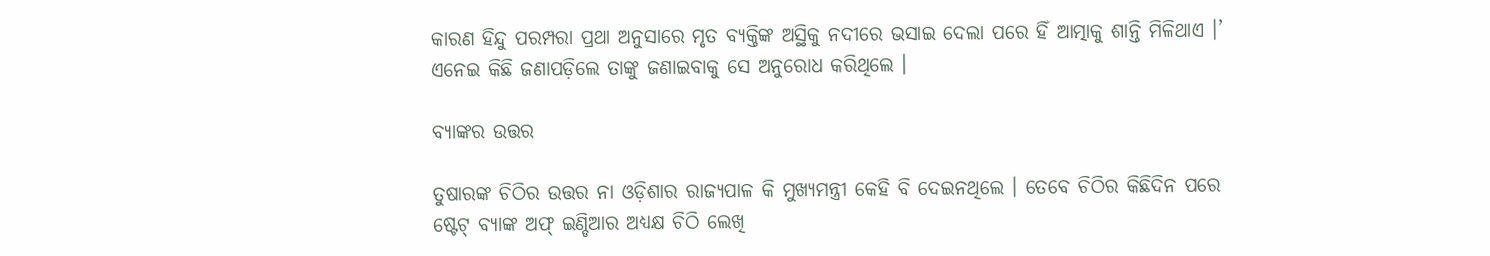କାରଣ ହିନ୍ଦୁ ପରମ୍ପରା ପ୍ରଥା ଅନୁସାରେ ମୃତ ବ୍ୟକ୍ତିଙ୍କ ଅସ୍ଥିକୁ ନଦୀରେ ଭସାଇ ଦେଲା ପରେ ହିଁ ଆତ୍ମାକୁ ଶାନ୍ତି ମିଳିଥାଏ ।’ ଏନେଇ କିଛି ଜଣାପଡ଼ିଲେ ତାଙ୍କୁ ଜଣାଇବାକୁ ସେ ଅନୁରୋଧ କରିଥିଲେ ।

ବ୍ୟାଙ୍କର ଉତ୍ତର

ତୁଷାରଙ୍କ ଚିଠିର ଉତ୍ତର ନା ଓଡ଼ିଶାର ରାଜ୍ୟପାଳ କି ମୁଖ୍ୟମନ୍ତ୍ରୀ କେହି ବି ଦେଇନଥିଲେ । ତେବେ ଚିଠିର କିଛିଦିନ ପରେ ଷ୍ଟେଟ୍ ବ୍ୟାଙ୍କ ଅଫ୍ ଇଣ୍ଡିଆର ଅଧ୍ୟକ୍ଷ ଚିଠି ଲେଖି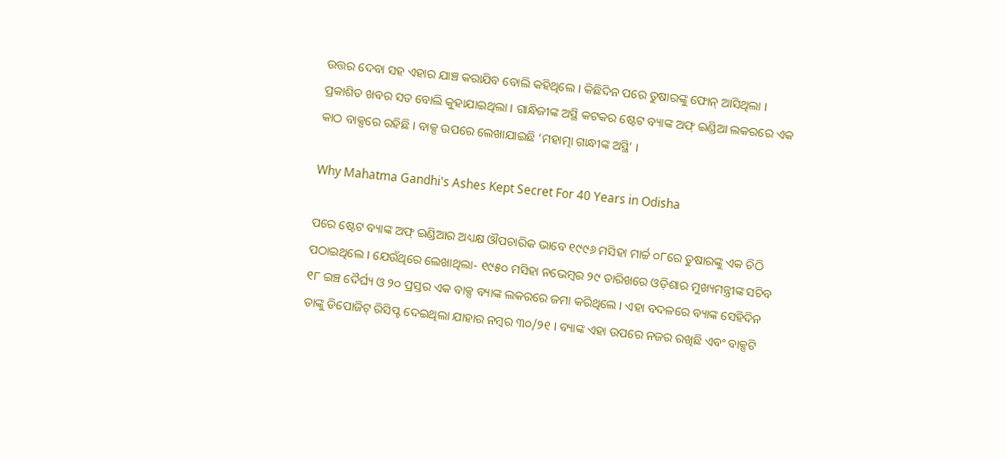ଉତ୍ତର ଦେବା ସହ ଏହାର ଯାଞ୍ଚ କରାଯିବ ବୋଲି କହିଥିଲେ । କିଛିଦିନ ପରେ ତୁଷାରଙ୍କୁ ଫୋନ୍ ଆସିଥିଲା । ପ୍ରକାଶିତ ଖବର ସତ ବୋଲି କୁହାଯାଇଥିଲା । ଗାନ୍ଧିଜୀଙ୍କ ଅସ୍ଥି କଟକର ଷ୍ଟେଟ ବ୍ୟାଙ୍କ ଅଫ୍ ଇଣ୍ଡିଆ ଲକରରେ ଏକ କାଠ ବାକ୍ସରେ ରହିଛି । ବାକ୍ସ ଉପରେ ଲେଖାଯାଇଛି ‘ମହାତ୍ମା ଗାନ୍ଧୀଙ୍କ ଅସ୍ଥି’ ।

Why Mahatma Gandhi's Ashes Kept Secret For 40 Years in Odisha

ପରେ ଷ୍ଟେଟ ବ୍ୟାଙ୍କ ଅଫ୍ ଇଣ୍ଡିଆର ଅଧ୍ୟକ୍ଷ ଔପଚାରିକ ଭାବେ ୧୯୯୬ ମସିହା ମାର୍ଚ୍ଚ ୦୮ରେ ତୁଷାରଙ୍କୁ ଏକ ଚିଠି ପଠାଇଥିଲେ । ଯେଉଁଥିରେ ଲେଖାଥିଲା- ୧୯୫୦ ମସିହା ନଭେମ୍ବର ୨୯ ତାରିଖରେ ଓଡ଼ିଶାର ମୁଖ୍ୟମନ୍ତ୍ରୀଙ୍କ ସଚିବ ୧୮ ଇଞ୍ଚ ଦୈର୍ଘ୍ୟ ଓ ୨୦ ପ୍ରସ୍ତର ଏକ ବାକ୍ସ ବ୍ୟାଙ୍କ ଲକରରେ ଜମା କରିଥିଲେ । ଏହା ବଦଳରେ ବ୍ୟାଙ୍କ ସେହିଦିନ ତାଙ୍କୁ ଡିପୋଜିଟ୍ ରିସିପ୍ଟ ଦେଇଥିଲା ଯାହାର ନମ୍ବର ୩୦/୨୧ । ବ୍ୟାଙ୍କ ଏହା ଉପରେ ନଜର ରଖିଛି ଏବଂ ବାକ୍ସଟି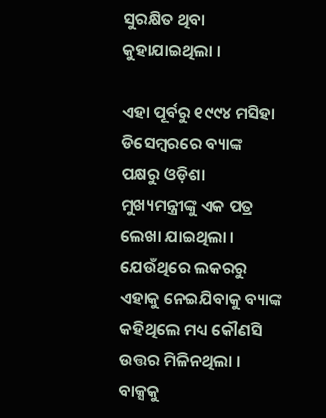ସୁରକ୍ଷିତ ଥିବା କୁହାଯାଇଥିଲା ।

ଏହା ପୂର୍ବରୁ ୧୯୯୪ ମସିହା ଡିସେମ୍ବରରେ ବ୍ୟାଙ୍କ ପକ୍ଷରୁ ଓଡ଼ିଶା ମୁଖ୍ୟମନ୍ତ୍ରୀଙ୍କୁ ଏକ ପତ୍ର ଲେଖା ଯାଇଥିଲା । ଯେଉଁଥିରେ ଲକରରୁ ଏହାକୁ ନେଇଯିବାକୁ ବ୍ୟାଙ୍କ କହିଥିଲେ ମଧ୍ୟ କୌଣସି ଉତ୍ତର ମିଳିନଥିଲା । ବାକ୍ସକୁ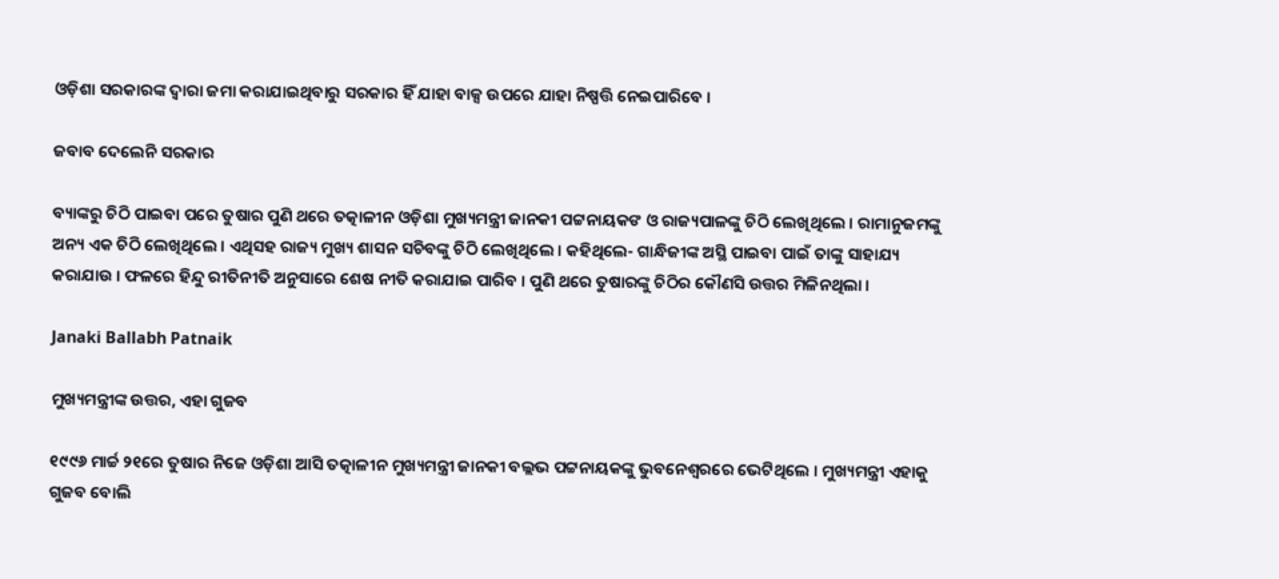ଓଡ଼ିଶା ସରକାରଙ୍କ ଦ୍ୱାରା ଜମା କରାଯାଇଥିବାରୁ ସରକାର ହିଁ ଯାହା ବାକ୍ସ ଉପରେ ଯାହା ନିଷ୍ପତ୍ତି ନେଇପାରିବେ ।

ଜବାବ ଦେଲେନି ସରକାର

ବ୍ୟାଙ୍କରୁ ଚିଠି ପାଇବା ପରେ ତୁଷାର ପୁଣି ଥରେ ତତ୍କାଳୀନ ଓଡ଼ିଶା ମୁଖ୍ୟମନ୍ତ୍ରୀ ଜାନକୀ ପଟ୍ଟନାୟକଙ ଓ ରାଜ୍ୟପାଳଙ୍କୁ ଚିଠି ଲେଖିଥିଲେ । ରାମାନୁଜମଙ୍କୁ ଅନ୍ୟ ଏକ ଚିଠି ଲେଖିଥିଲେ । ଏଥିସହ ରାଜ୍ୟ ମୁଖ୍ୟ ଶାସନ ସଚିବଙ୍କୁ ଚିଠି ଲେଖିଥିଲେ । କହିଥିଲେ- ଗାନ୍ଧିଜୀଙ୍କ ଅସ୍ଥି ପାଇବା ପାଇଁ ତାଙ୍କୁ ସାହାଯ୍ୟ କରାଯାଉ । ଫଳରେ ହିନ୍ଦୁ ରୀତିନୀତି ଅନୁସାରେ ଶେଷ ନୀତି କରାଯାଇ ପାରିବ । ପୁଣି ଥରେ ତୁଷାରଙ୍କୁ ଚିଠିର କୌଣସି ଉତ୍ତର ମିଳିନଥିଲା ।

Janaki Ballabh Patnaik

ମୁଖ୍ୟମନ୍ତ୍ରୀଙ୍କ ଉତ୍ତର, ଏହା ଗୁଜବ

୧୯୯୬ ମାର୍ଚ୍ଚ ୨୧ରେ ତୁଷାର ନିଜେ ଓଡ଼ିଶା ଆସି ତତ୍କାଳୀନ ମୁଖ୍ୟମନ୍ତ୍ରୀ ଜାନକୀ ବଲ୍ଲଭ ପଟ୍ଟନାୟକଙ୍କୁ ଭୁବନେଶ୍ୱରରେ ଭେଟିଥିଲେ । ମୁଖ୍ୟମନ୍ତ୍ରୀ ଏହାକୁ ଗୁଜବ ବୋଲି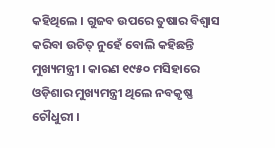କହିଥିଲେ । ଗୁଜବ ଉପରେ ତୁଷାର ବିଶ୍ୱାସ କରିବା ଉଚିତ୍ ନୁହେଁ ବୋଲି କହିଛନ୍ତି ମୁଖ୍ୟମନ୍ତ୍ରୀ । କାରଣ ୧୯୫୦ ମସିହାରେ ଓଡ଼ିଶାର ମୁଖ୍ୟମନ୍ତ୍ରୀ ଥିଲେ ନବକୃଷ୍ଣ ଚୌଧୁରୀ ।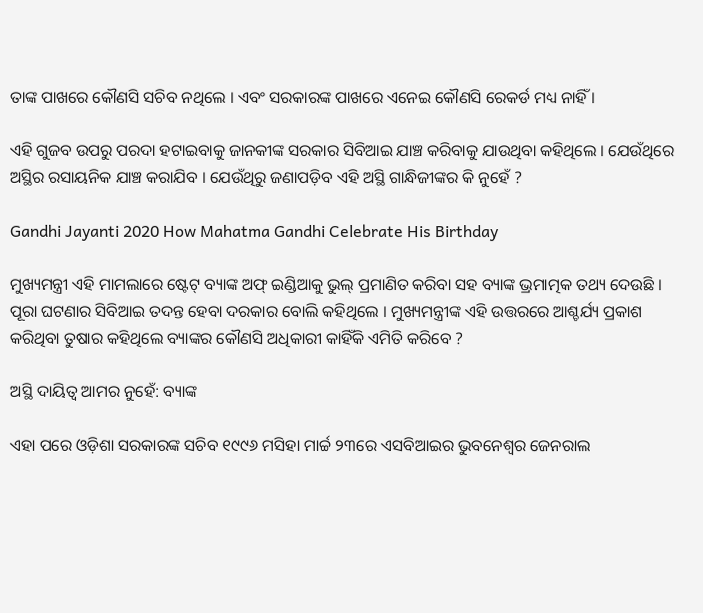ତାଙ୍କ ପାଖରେ କୌଣସି ସଚିବ ନଥିଲେ । ଏବଂ ସରକାରଙ୍କ ପାଖରେ ଏନେଇ କୌଣସି ରେକର୍ଡ ମଧ୍ୟ ନାହିଁ ।

ଏହି ଗୁଜବ ଉପରୁ ପରଦା ହଟାଇବାକୁ ଜାନକୀଙ୍କ ସରକାର ସିବିଆଇ ଯାଞ୍ଚ କରିବାକୁ ଯାଉଥିବା କହିଥିଲେ । ଯେଉଁଥିରେ ଅସ୍ଥିର ରସାୟନିକ ଯାଞ୍ଚ କରାଯିବ । ଯେଉଁଥିରୁ ଜଣାପଡ଼ିବ ଏହି ଅସ୍ଥି ଗାନ୍ଧିଜୀଙ୍କର କି ନୁହେଁ ?

Gandhi Jayanti 2020 How Mahatma Gandhi Celebrate His Birthday

ମୁଖ୍ୟମନ୍ତ୍ରୀ ଏହି ମାମଲାରେ ଷ୍ଟେଟ୍ ବ୍ୟାଙ୍କ ଅଫ୍ ଇଣ୍ଡିଆକୁ ଭୁଲ୍ ପ୍ରମାଣିତ କରିବା ସହ ବ୍ୟାଙ୍କ ଭ୍ରମାତ୍ମକ ତଥ୍ୟ ଦେଉଛି । ପୂରା ଘଟଣାର ସିବିଆଇ ତଦନ୍ତ ହେବା ଦରକାର ବୋଲି କହିଥିଲେ । ମୁଖ୍ୟମନ୍ତ୍ରୀଙ୍କ ଏହି ଉତ୍ତରରେ ଆଶ୍ଚର୍ଯ୍ୟ ପ୍ରକାଶ କରିଥିବା ତୁଷାର କହିଥିଲେ ବ୍ୟାଙ୍କର କୌଣସି ଅଧିକାରୀ କାହିଁକି ଏମିତି କରିବେ ?

ଅସ୍ଥି ଦାୟିତ୍ୱ ଆମର ନୁହେଁ: ବ୍ୟାଙ୍କ

ଏହା ପରେ ଓଡ଼ିଶା ସରକାରଙ୍କ ସଚିବ ୧୯୯୬ ମସିହା ମାର୍ଚ୍ଚ ୨୩ରେ ଏସବିଆଇର ଭୁବନେଶ୍ୱର ଜେନରାଲ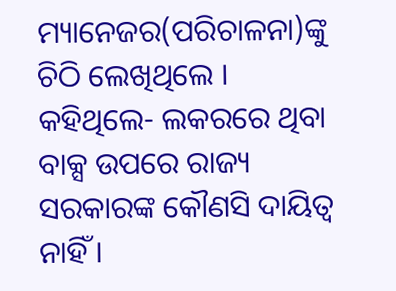ମ୍ୟାନେଜର(ପରିଚାଳନା)ଙ୍କୁ ଚିଠି ଲେଖିଥିଲେ । କହିଥିଲେ- ଲକରରେ ଥିବା ବାକ୍ସ ଉପରେ ରାଜ୍ୟ ସରକାରଙ୍କ କୌଣସି ଦାୟିତ୍ୱ ନାହିଁ ।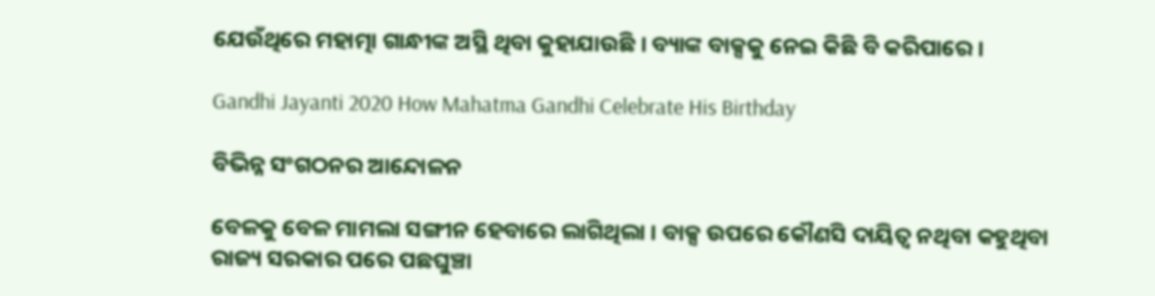ଯେଉଁଥିରେ ମହାତ୍ମା ଗାନ୍ଧୀଙ୍କ ଅସ୍ଥି ଥିବା କୁହାଯାଉଛି । ବ୍ୟାଙ୍କ ବାକ୍ସକୁ ନେଇ କିଛି ବି କରିପାରେ ।

Gandhi Jayanti 2020 How Mahatma Gandhi Celebrate His Birthday

ବିଭିନ୍ନ ସଂଗଠନର ଆନ୍ଦୋଳନ

ବେଳକୁ ବେଳ ମାମଲା ସଙ୍ଗୀନ ହେବାରେ ଲାଗିଥିଲା । ବାକ୍ସ ଉପରେ କୌଣସି ଦାୟିତ୍ୱ ନଥିବା କହୁଥିବା ରାଜ୍ୟ ସରକାର ପରେ ପଛଘୁଞ୍ଚା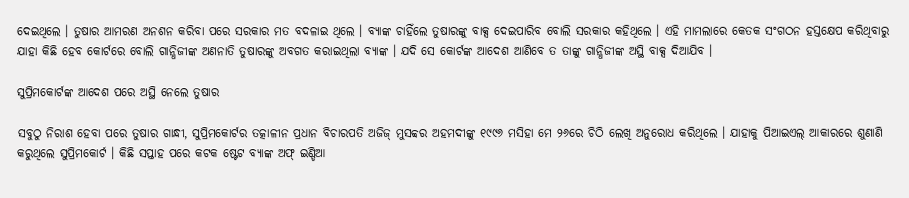ଦେଇଥିଲେ । ତୁଷାର ଆମରଣ ଅନଶନ କରିବା ପରେ ସରକାର ମତ ବଦଳାଇ ଥିଲେ । ବ୍ୟାଙ୍କ ଚାହିଁଲେ ତୁଷାରଙ୍କୁ ବାକ୍ସ ଦେଇପାରିବ ବୋଲି ସରକାର କହିଥିଲେ । ଏହି ମାମଲାରେ କେତକ ସଂଗଠନ ହସ୍ତକ୍ଷେପ କରିଥିବାରୁ ଯାହା କିଛି ହେବ କୋର୍ଟରେ ବୋଲି ଗାନ୍ଧିଜୀଙ୍କ ଅଣନାତି ତୁଷାରଙ୍କୁ ଅବଗତ କରାଇଥିଲା ବ୍ୟାଙ୍କ । ଯଦି ସେ କୋର୍ଟଙ୍କ ଆଦେଶ ଆଣିବେ ତ ତାଙ୍କୁ ଗାନ୍ଧିଜୀଙ୍କ ଅସ୍ଥି ବାକ୍ସ ଦିଆଯିବ ।

ସୁପ୍ରିମକୋର୍ଟଙ୍କ ଆଦେଶ ପରେ ଅସ୍ଥି ନେଲେ ତୁଷାର

ସବୁଠୁ ନିରାଶ ହେବା ପରେ ତୁଷାର ଗାନ୍ଧୀ, ସୁପ୍ରିମକୋର୍ଟର ତତ୍କାଳୀନ ପ୍ରଧାନ ବିଚାରପତି ଅଜିଜ୍ ମୁସବ୍ବର ଅହମଦୀଙ୍କୁ ୧୯୯୬ ମସିହା ମେ ୨୬ରେ ଚିଠି ଲେଖି ଅନୁରୋଧ କରିଥିଲେ । ଯାହାକୁ ପିଆଇଏଲ୍ ଆକାରରେ ଶୁଣାଣି କରୁଥିଲେ ସୁପ୍ରିମକୋର୍ଟ । କିଛି ସପ୍ତାହ ପରେ କଟକ ଷ୍ଟେଟ ବ୍ୟାଙ୍କ ଅଫ୍ ଇଣ୍ଡିଆ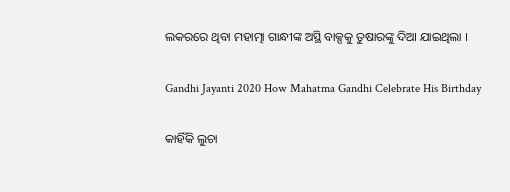ଲକରରେ ଥିବା ମହାତ୍ମା ଗାନ୍ଧୀଙ୍କ ଅସ୍ଥି ବାକ୍ସକୁ ତୁଷାରଙ୍କୁ ଦିଆ ଯାଇଥିଲା ।

Gandhi Jayanti 2020 How Mahatma Gandhi Celebrate His Birthday

କାହିଁକି ଲୁଚା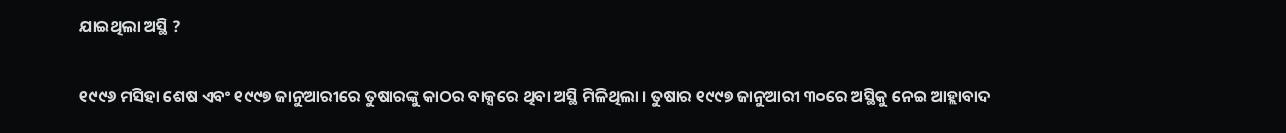ଯାଇଥିଲା ଅସ୍ଥି ?

୧୯୯୬ ମସିହା ଶେଷ ଏବଂ ୧୯୯୭ ଜାନୁଆରୀରେ ତୁଷାରଙ୍କୁ କାଠର ବାକ୍ସରେ ଥିବା ଅସ୍ଥି ମିଳିଥିଲା । ତୁଷାର ୧୯୯୭ ଜାନୁଆରୀ ୩୦ରେ ଅସ୍ଥିକୁ ନେଇ ଆହ୍ଲାବାଦ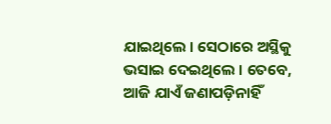ଯାଇଥିଲେ । ସେଠାରେ ଅସ୍ଥିକୁ ଭସାଇ ଦେଇଥିଲେ । ତେବେ, ଆଜି ଯାଏଁ ଜଣାପଡ଼ିନାହିଁ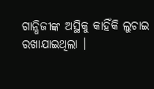ଗାନ୍ଧିଜୀଙ୍କ ଅସ୍ଥିକୁ କାହିଁକି ଲୁଚାଇ ରଖାଯାଇଥିଲା ।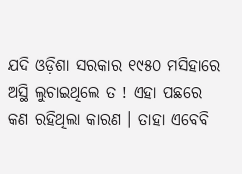ଯଦି ଓଡ଼ିଶା ସରକାର ୧୯୫୦ ମସିହାରେ ଅସ୍ଥି ଲୁଚାଇଥିଲେ ତ ! ଏହା ପଛରେ କଣ ରହିଥିଲା କାରଣ । ତାହା ଏବେବି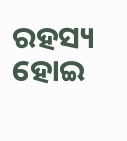ରହସ୍ୟ ହୋଇ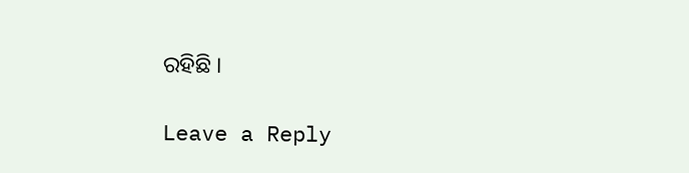ରହିଛି ।

Leave a Reply